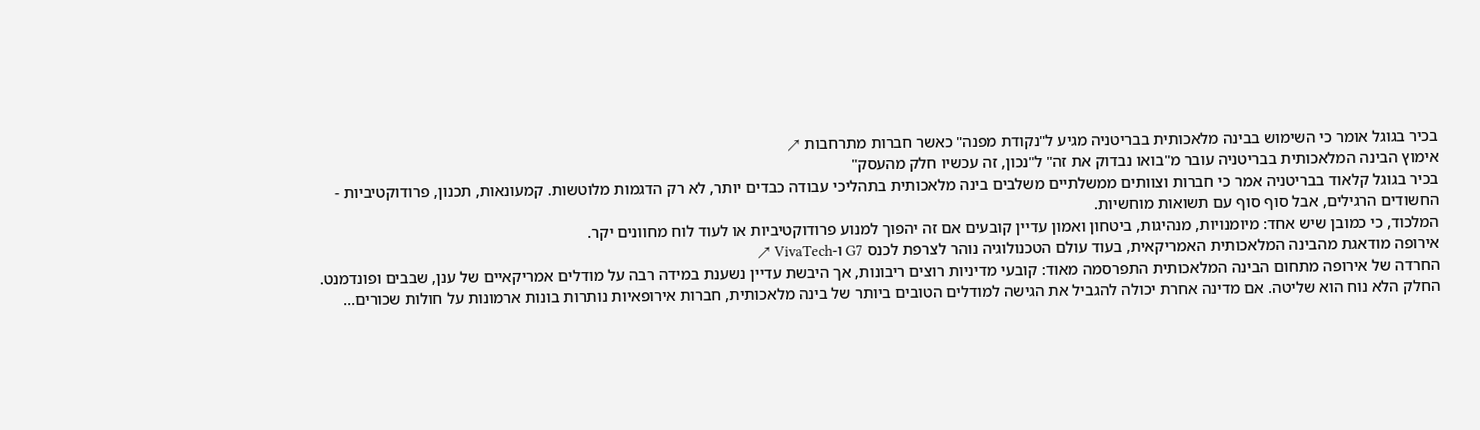בכיר בגוגל אומר כי השימוש בבינה מלאכותית בבריטניה מגיע ל"נקודת מפנה" כאשר חברות מתרחבות ↗
אימוץ הבינה המלאכותית בבריטניה עובר מ"בואו נבדוק את זה" ל"נכון, זה עכשיו חלק מהעסק"
בכיר בגוגל קלאוד בבריטניה אמר כי חברות וצוותים ממשלתיים משלבים בינה מלאכותית בתהליכי עבודה כבדים יותר, לא רק הדגמות מלוטשות. קמעונאות, תכנון, פרודוקטיביות - החשודים הרגילים, אבל סוף סוף עם תשואות מוחשיות.
המלכוד, כי כמובן שיש אחד: מיומנויות, מנהיגות, ביטחון ואמון עדיין קובעים אם זה יהפוך למנוע פרודוקטיביות או לעוד לוח מחוונים יקר.
אירופה מודאגת מהבינה המלאכותית האמריקאית, בעוד עולם הטכנולוגיה נוהר לצרפת לכנס G7 ו-VivaTech ↗
החרדה של אירופה מתחום הבינה המלאכותית התפרסמה מאוד: קובעי מדיניות רוצים ריבונות, אך היבשת עדיין נשענת במידה רבה על מודלים אמריקאיים של ענן, שבבים ופונדמנט.
החלק הלא נוח הוא שליטה. אם מדינה אחרת יכולה להגביל את הגישה למודלים הטובים ביותר של בינה מלאכותית, חברות אירופאיות נותרות בונות ארמונות על חולות שכורים...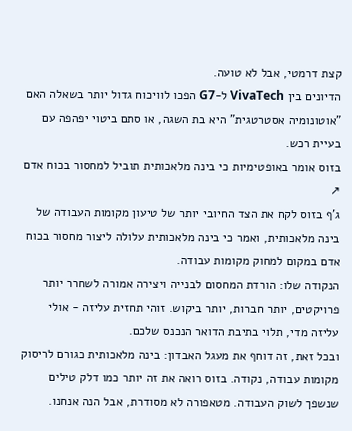קצת דרמטי, אבל לא טועה.
הדיונים בין VivaTech ל-G7 הפכו לוויכוח גדול יותר בשאלה האם "אוטונומיה אסטרטגית" היא בת השגה, או סתם ביטוי יפהפה עם בעיית רכש.
בזוס אומר באופטימיות כי בינה מלאכותית תוביל למחסור בכוח אדם ↗
ג'ף בזוס לקח את הצד החיובי יותר של טיעון מקומות העבודה של בינה מלאכותית, ואמר כי בינה מלאכותית עלולה ליצור מחסור בכוח אדם במקום למחוק מקומות עבודה.
הנקודה שלו: הורדת המחסום לבנייה ויצירה אמורה לשחרר יותר פרויקטים, יותר חברות, יותר ביקוש. זוהי תחזית עליזה - אולי עליזה מדי, תלוי בתיבת הדואר הנכנס שלכם.
ובכל זאת, זה דוחף את מעגל האבדון: בינה מלאכותית כגורם לריסוק מקומות עבודה, נקודה. בזוס רואה את זה יותר כמו דלק טילים שנשפך לשוק העבודה. מטאפורה לא מסודרת, אבל הנה אנחנו.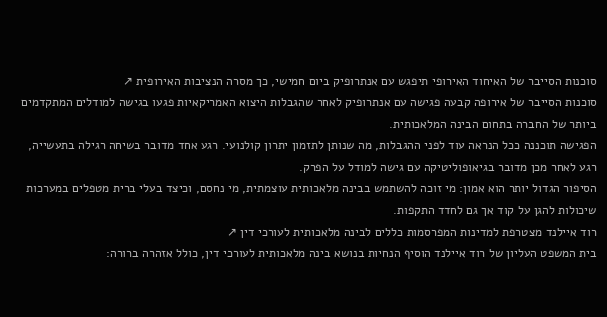סוכנות הסייבר של האיחוד האירופי תיפגש עם אנתרופיק ביום חמישי, כך מסרה הנציבות האירופית ↗
סוכנות הסייבר של אירופה קבעה פגישה עם אנתרופיק לאחר שהגבלות היצוא האמריקאיות פגעו בגישה למודלים המתקדמים ביותר של החברה בתחום הבינה המלאכותית.
הפגישה תוכננה ככל הנראה עוד לפני ההגבלות, מה שנותן לתזמון יתרון קולנועי. רגע אחד מדובר בשיחה רגילה בתעשייה, רגע לאחר מכן מדובר בגיאופוליטיקה עם גישה למודל על הפרק.
הסיפור הגדול יותר הוא אמון: מי זוכה להשתמש בבינה מלאכותית עוצמתית, מי נחסם, וכיצד בעלי ברית מטפלים במערכות שיכולות להגן על קוד אך גם לחדד התקפות.
רוד איילנד מצטרפת למדינות המפרסמות כללים לבינה מלאכותית לעורכי דין ↗
בית המשפט העליון של רוד איילנד הוסיף הנחיות בנושא בינה מלאכותית לעורכי דין, כולל אזהרה ברורה: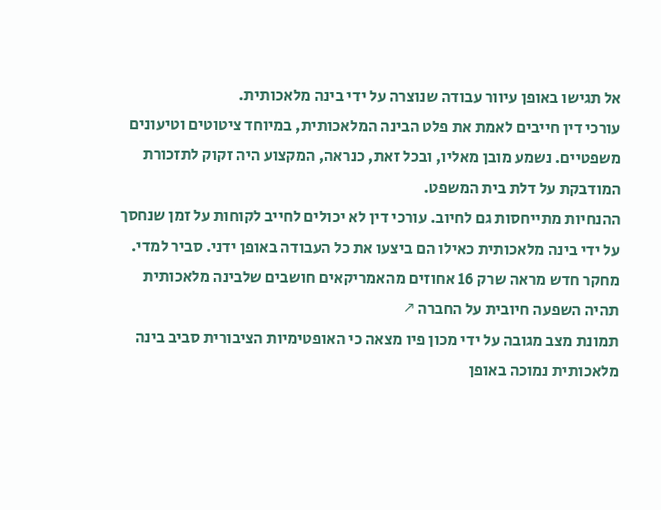אל תגישו באופן עיוור עבודה שנוצרה על ידי בינה מלאכותית.
עורכי דין חייבים לאמת את פלט הבינה המלאכותית, במיוחד ציטוטים וטיעונים משפטיים. נשמע מובן מאליו, ובכל זאת, כנראה, המקצוע היה זקוק לתזכורת המודבקת על דלת בית המשפט.
ההנחיות מתייחסות גם לחיוב. עורכי דין לא יכולים לחייב לקוחות על זמן שנחסך על ידי בינה מלאכותית כאילו הם ביצעו את כל העבודה באופן ידני. סביר למדי.
מחקר חדש מראה שרק 16 אחוזים מהאמריקאים חושבים שלבינה מלאכותית תהיה השפעה חיובית על החברה ↗
תמונת מצב מגובה על ידי מכון פיו מצאה כי האופטימיות הציבורית סביב בינה מלאכותית נמוכה באופן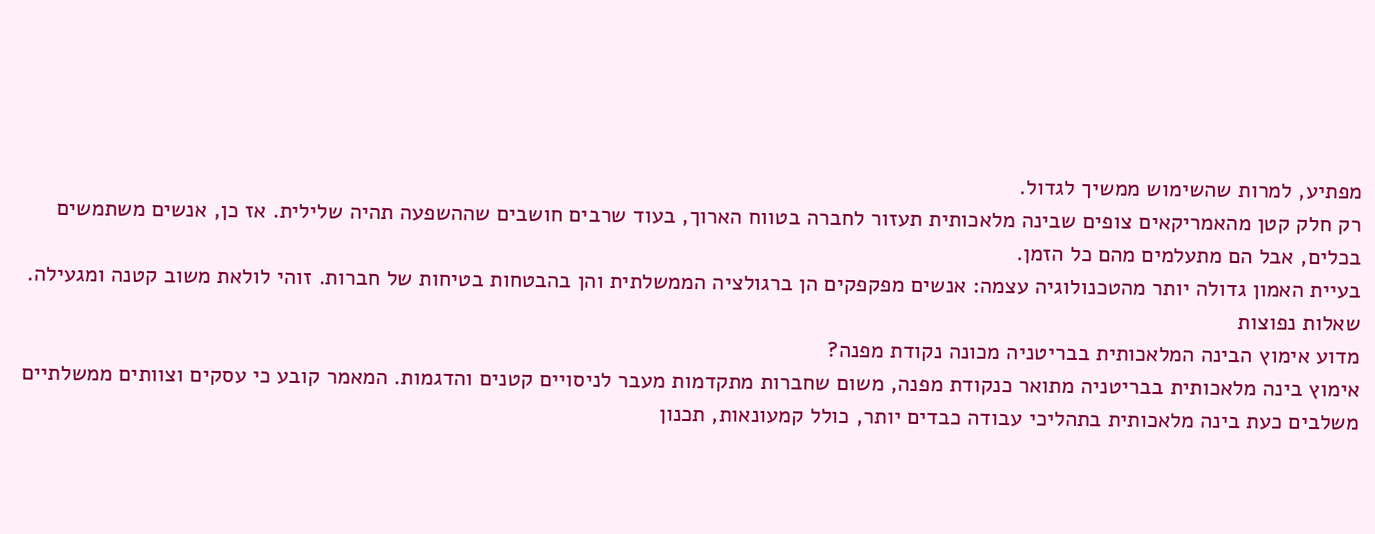מפתיע, למרות שהשימוש ממשיך לגדול.
רק חלק קטן מהאמריקאים צופים שבינה מלאכותית תעזור לחברה בטווח הארוך, בעוד שרבים חושבים שההשפעה תהיה שלילית. אז כן, אנשים משתמשים בכלים, אבל הם מתעלמים מהם כל הזמן.
בעיית האמון גדולה יותר מהטכנולוגיה עצמה: אנשים מפקפקים הן ברגולציה הממשלתית והן בהבטחות בטיחות של חברות. זוהי לולאת משוב קטנה ומגעילה.
שאלות נפוצות
מדוע אימוץ הבינה המלאכותית בבריטניה מכונה נקודת מפנה?
אימוץ בינה מלאכותית בבריטניה מתואר כנקודת מפנה, משום שחברות מתקדמות מעבר לניסויים קטנים והדגמות. המאמר קובע כי עסקים וצוותים ממשלתיים משלבים כעת בינה מלאכותית בתהליכי עבודה כבדים יותר, כולל קמעונאות, תכנון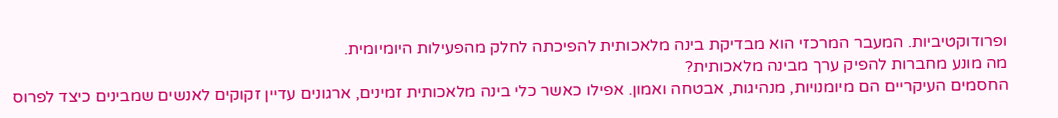ופרודוקטיביות. המעבר המרכזי הוא מבדיקת בינה מלאכותית להפיכתה לחלק מהפעילות היומיומית.
מה מונע מחברות להפיק ערך מבינה מלאכותית?
החסמים העיקריים הם מיומנויות, מנהיגות, אבטחה ואמון. אפילו כאשר כלי בינה מלאכותית זמינים, ארגונים עדיין זקוקים לאנשים שמבינים כיצד לפרוס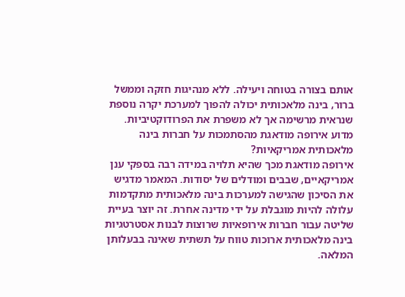אותם בצורה בטוחה ויעילה. ללא מנהיגות חזקה וממשל ברור, בינה מלאכותית יכולה להפוך למערכת יקרה נוספת שנראית מרשימה אך לא משפרת את הפרודוקטיביות.
מדוע אירופה מודאגת מהסתמכות על חברות בינה מלאכותית אמריקאיות?
אירופה מודאגת מכך שהיא תלויה במידה רבה בספקי ענן אמריקאיים, שבבים ומודלים של יסודות. המאמר מדגיש את הסיכון שהגישה למערכות בינה מלאכותית מתקדמות עלולה להיות מוגבלת על ידי מדינה אחרת. זה יוצר בעיית שליטה עבור חברות אירופאיות שרוצות לבנות אסטרטגיות בינה מלאכותית ארוכות טווח על תשתית שאינה בבעלותן המלאה.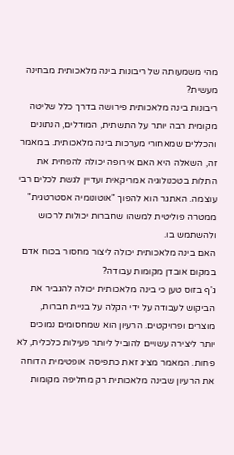מהי משמעותה של ריבונות בינה מלאכותית מבחינה מעשית?
ריבונות בינה מלאכותית פירושה בדרך כלל שליטה מקומית רבה יותר על התשתית, המודלים, הנתונים והכללים שמאחורי מערכות בינה מלאכותית. במאמר זה, השאלה היא האם אירופה יכולה להפחית את התלות בטכנולוגיה אמריקאית ועדיין לגשת לכלים רבי עוצמה. האתגר הוא להפוך "אוטונומיה אסטרטגית" ממטרה פוליטית למשהו שחברות יכולות לרכוש ולהשתמש בו.
האם בינה מלאכותית יכולה ליצור מחסור בכוח אדם במקום אובדן מקומות עבודה?
ג'ף בזוס טען כי בינה מלאכותית יכולה להגביר את הביקוש לעבודה על ידי הקלה על בניית חברות, מוצרים ופרויקטים. הרעיון הוא שמחסומים נמוכים יותר ליצירה עשויים להוביל ליותר פעילות כלכלית, לא פחות. המאמר מציג זאת כתפיסה אופטימית הדוחה את הרעיון שבינה מלאכותית רק מחליפה מקומות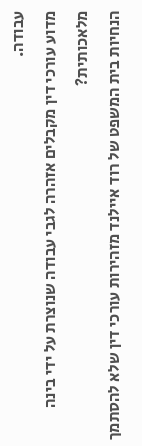עבודה.
מדוע עורכי דין מקבלים אזהרה לגבי עבודה שנוצרת על ידי בינה מלאכותית?
הנחיות בית המשפט של רוד איילנד מזהירות עורכי דין שלא להסתמך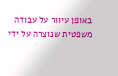באופן עיוור על עבודה משפטית שנוצרה על ידי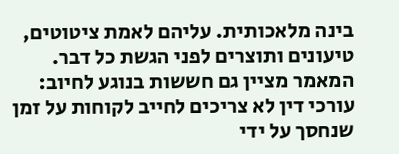בינה מלאכותית. עליהם לאמת ציטוטים, טיעונים ותוצרים לפני הגשת כל דבר. המאמר מציין גם חששות בנוגע לחיוב: עורכי דין לא צריכים לחייב לקוחות על זמן שנחסך על ידי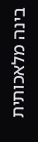בינה מלאכותית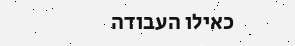כאילו העבודה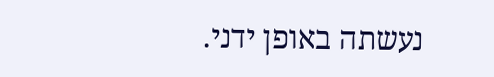נעשתה באופן ידני.